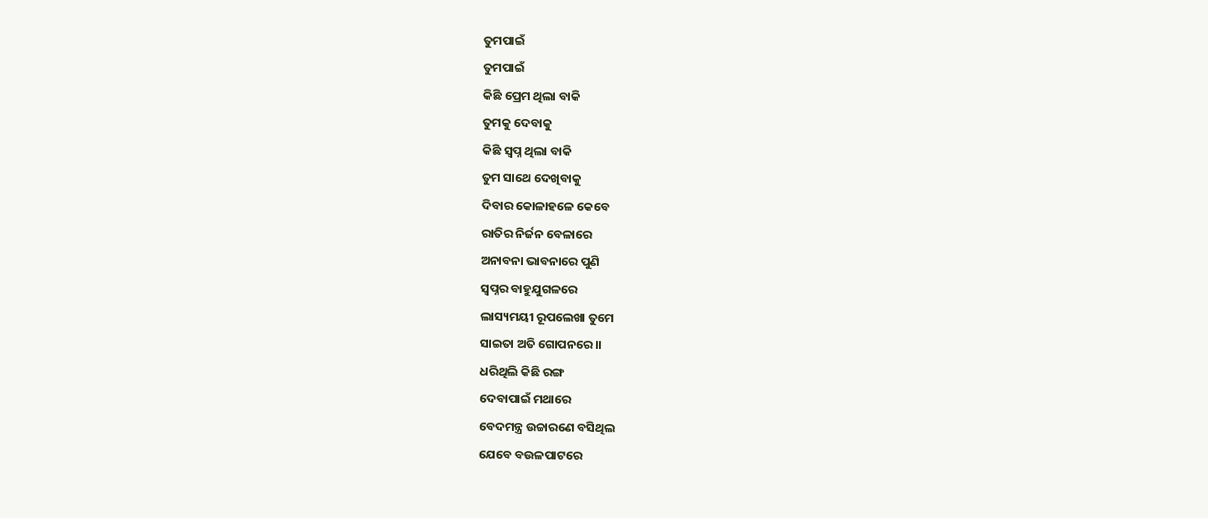ତୁମପାଇଁ
ତୁମପାଇଁ
କିଛି ପ୍ରେମ ଥିଲା ବାକି
ତୁମକୁ ଦେବାକୁ
କିଛି ସ୍ଵପ୍ନ ଥିଲା ବାକି
ତୁମ ସାଥେ ଦେଖିବାକୁ
ଦିବାର କୋଳାହଳେ କେବେ
ରାତିର ନିର୍ଜନ ବେଳାରେ
ଅନାବନା ଭାବନାରେ ପୁଣି
ସ୍ୱପ୍ନର ବାହୁଯୁଗଳରେ
ଲାସ୍ୟମୟୀ ରୂପଲେଖା ତୁମେ
ସାଇତା ଅତି ଗୋପନରେ।।
ଧରିଥିଲି କିଛି ରଙ୍ଗ
ଦେବାପାଇଁ ମଥାରେ
ବେଦମନ୍ତ୍ର ଉଚ୍ଚାରଣେ ବସିଥିଲ
ଯେବେ ବଉଳପାଟରେ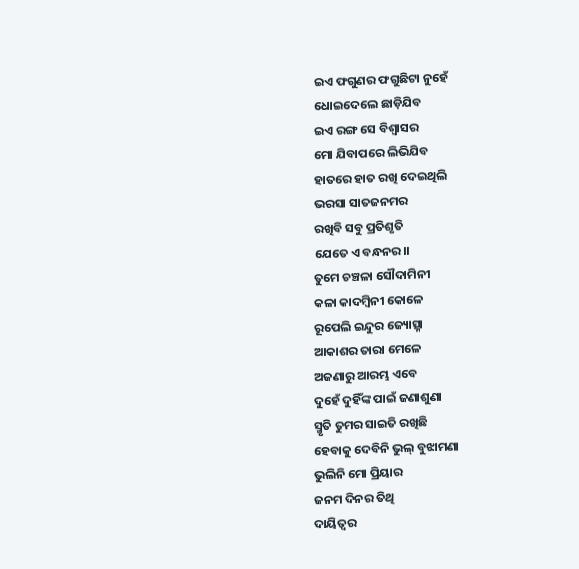ଇଏ ଫଗୁଣର ଫଗୁଛିଟା ନୁହେଁ
ଧୋଇଦେଲେ ଛାଡ଼ିଯିବ
ଇଏ ରଙ୍ଗ ସେ ବିଶ୍ଵାସର
ମୋ ଯିବାପରେ ଲିଭିଯିବ
ହାତରେ ହାତ ରଖି ଦେଇଥିଲି
ଭରସା ସାତଜନମର
ରଖିବି ସବୁ ପ୍ରତିଶୃତି
ଯେତେ ଏ ବନ୍ଧନର।।
ତୁମେ ଚଞ୍ଚଳା ସୌଦାମିନୀ
କଳା କାଦମ୍ବିନୀ କୋଳେ
ରୂପେଲି ଇନ୍ଦୁର ଜ୍ୟୋତ୍ସ୍ନା
ଆକାଶର ତାରା ମେଳେ
ଅଜଣାରୁ ଆରମ୍ଭ ଏବେ
ଦୁହେଁ ଦୁହିଁଙ୍କ ପାଇଁ ଜଣାଶୁଣା
ସ୍ମୃତି ତୁମର ସାଇତି ରଖିଛି
ହେବାକୁ ଦେବିନି ଭୁଲ୍ ବୁଝାମଣା
ଭୁଲିନି ମୋ ପ୍ରିୟାର
ଜନମ ଦିନର ତିଥି
ଦାୟିତ୍ୱର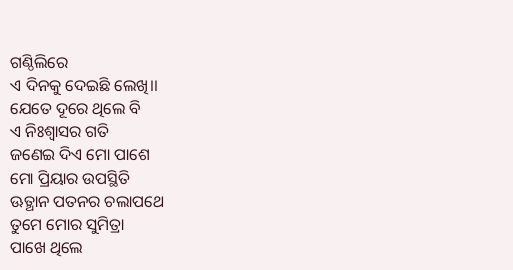ଗଣ୍ଠିଲିରେ
ଏ ଦିନକୁ ଦେଇଛି ଲେଖି।।
ଯେତେ ଦୂରେ ଥିଲେ ବି
ଏ ନିଃଶ୍ୱାସର ଗତି
ଜଣେଇ ଦିଏ ମୋ ପାଶେ
ମୋ ପ୍ରିୟାର ଉପସ୍ଥିତି
ଊତ୍ଥାନ ପତନର ଚଲାପଥେ
ତୁମେ ମୋର ସୁମିତ୍ରା
ପାଖେ ଥିଲେ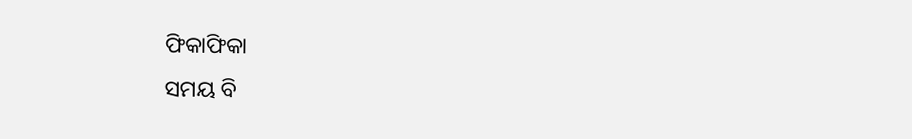ଫିକାଫିକା
ସମୟ ବି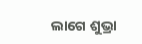ଲାଗେ ଶୁଭ୍ରା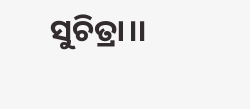ସୁଚିତ୍ରା।।